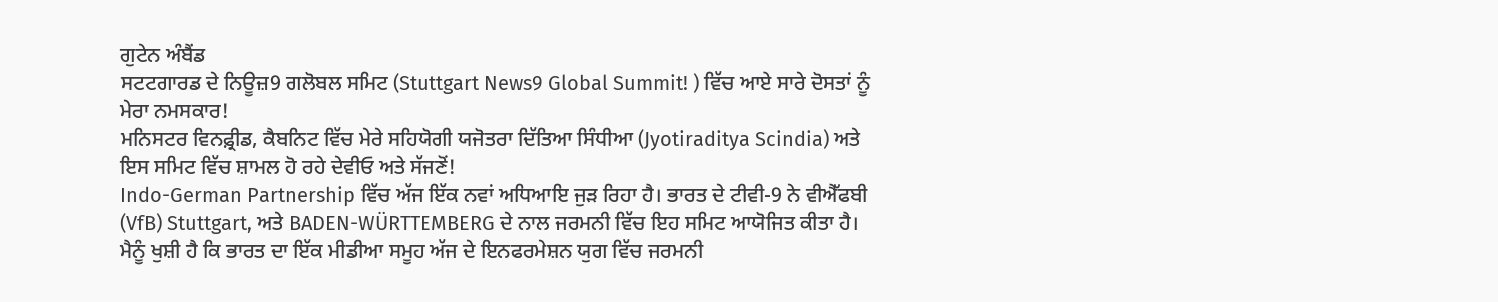ਗੁਟੇਨ ਅੰਬੈਂਡ
ਸਟਟਗਾਰਡ ਦੇ ਨਿਊਜ਼9 ਗਲੋਬਲ ਸਮਿਟ (Stuttgart News9 Global Summit! ) ਵਿੱਚ ਆਏ ਸਾਰੇ ਦੋਸਤਾਂ ਨੂੰ ਮੇਰਾ ਨਮਸਕਾਰ!
ਮਨਿਸਟਰ ਵਿਨਫ਼੍ਰੀਡ, ਕੈਬਨਿਟ ਵਿੱਚ ਮੇਰੇ ਸਹਿਯੋਗੀ ਯਜੋਤਰਾ ਦਿੱਤਿਆ ਸਿੰਧੀਆ (Jyotiraditya Scindia) ਅਤੇ ਇਸ ਸਮਿਟ ਵਿੱਚ ਸ਼ਾਮਲ ਹੋ ਰਹੇ ਦੇਵੀਓ ਅਤੇ ਸੱਜਣੋਂ!
Indo-German Partnership ਵਿੱਚ ਅੱਜ ਇੱਕ ਨਵਾਂ ਅਧਿਆਇ ਜੁੜ ਰਿਹਾ ਹੈ। ਭਾਰਤ ਦੇ ਟੀਵੀ-9 ਨੇ ਵੀਐੱਫਬੀ (VfB) Stuttgart, ਅਤੇ BADEN-WÜRTTEMBERG ਦੇ ਨਾਲ ਜਰਮਨੀ ਵਿੱਚ ਇਹ ਸਮਿਟ ਆਯੋਜਿਤ ਕੀਤਾ ਹੈ। ਮੈਨੂੰ ਖੁਸ਼ੀ ਹੈ ਕਿ ਭਾਰਤ ਦਾ ਇੱਕ ਮੀਡੀਆ ਸਮੂਹ ਅੱਜ ਦੇ ਇਨਫਰਮੇਸ਼ਨ ਯੁਗ ਵਿੱਚ ਜਰਮਨੀ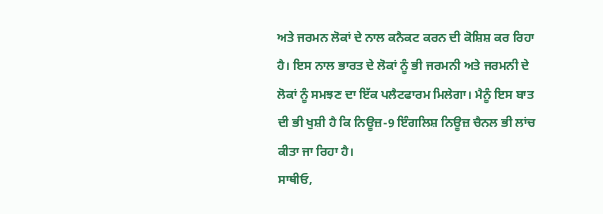ਅਤੇ ਜਰਮਨ ਲੋਕਾਂ ਦੇ ਨਾਲ ਕਨੈਕਟ ਕਰਨ ਦੀ ਕੋਸ਼ਿਸ਼ ਕਰ ਰਿਹਾ ਹੈ। ਇਸ ਨਾਲ ਭਾਰਤ ਦੇ ਲੋਕਾਂ ਨੂੰ ਭੀ ਜਰਮਨੀ ਅਤੇ ਜਰਮਨੀ ਦੇ ਲੋਕਾਂ ਨੂੰ ਸਮਝਣ ਦਾ ਇੱਕ ਪਲੈਟਫਾਰਮ ਮਿਲੇਗਾ। ਮੈਨੂੰ ਇਸ ਬਾਤ ਦੀ ਭੀ ਖੁਸ਼ੀ ਹੈ ਕਿ ਨਿਊਜ਼-9 ਇੰਗਲਿਸ਼ ਨਿਊਜ਼ ਚੈਨਲ ਭੀ ਲਾਂਚ ਕੀਤਾ ਜਾ ਰਿਹਾ ਹੈ।
ਸਾਥੀਓ,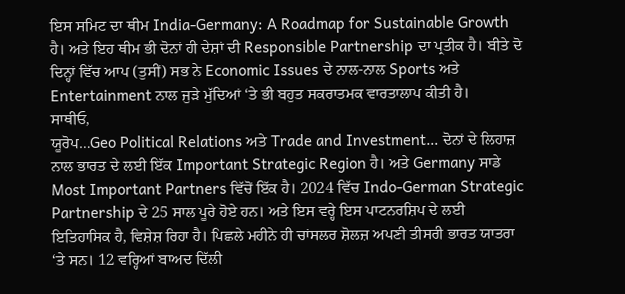ਇਸ ਸਮਿਟ ਦਾ ਥੀਮ India-Germany: A Roadmap for Sustainable Growth ਹੈ। ਅਤੇ ਇਹ ਥੀਮ ਭੀ ਦੋਨਾਂ ਹੀ ਦੇਸ਼ਾਂ ਦੀ Responsible Partnership ਦਾ ਪ੍ਰਤੀਕ ਹੈ। ਬੀਤੇ ਦੋ ਦਿਨ੍ਹਾਂ ਵਿੱਚ ਆਪ (ਤੁਸੀਂ) ਸਭ ਨੇ Economic Issues ਦੇ ਨਾਲ-ਨਾਲ Sports ਅਤੇ Entertainment ਨਾਲ ਜੁੜੇ ਮੁੱਦਿਆਂ ‘ਤੇ ਭੀ ਬਹੁਤ ਸਕਰਾਤਮਕ ਵਾਰਤਾਲਾਪ ਕੀਤੀ ਹੈ।
ਸਾਥੀਓ,
ਯੂਰੋਪ…Geo Political Relations ਅਤੇ Trade and Investment… ਦੋਨਾਂ ਦੇ ਲਿਹਾਜ਼ ਨਾਲ ਭਾਰਤ ਦੇ ਲਈ ਇੱਕ Important Strategic Region ਹੈ। ਅਤੇ Germany ਸਾਡੇ Most Important Partners ਵਿੱਚੋਂ ਇੱਕ ਹੈ। 2024 ਵਿੱਚ Indo-German Strategic Partnership ਦੇ 25 ਸਾਲ ਪੂਰੇ ਹੋਏ ਹਨ। ਅਤੇ ਇਸ ਵਰ੍ਹੇ ਇਸ ਪਾਟਨਰਸ਼ਿਪ ਦੇ ਲਈ ਇਤਿਹਾਸਿਕ ਹੈ, ਵਿਸ਼ੇਸ਼ ਰਿਹਾ ਹੈ। ਪਿਛਲੇ ਮਹੀਨੇ ਹੀ ਚਾਂਸਲਰ ਸ਼ੋਲਜ਼ ਅਪਣੀ ਤੀਸਰੀ ਭਾਰਤ ਯਾਤਰਾ ‘ਤੇ ਸਨ। 12 ਵਰ੍ਹਿਆਂ ਬਾਅਦ ਦਿੱਲੀ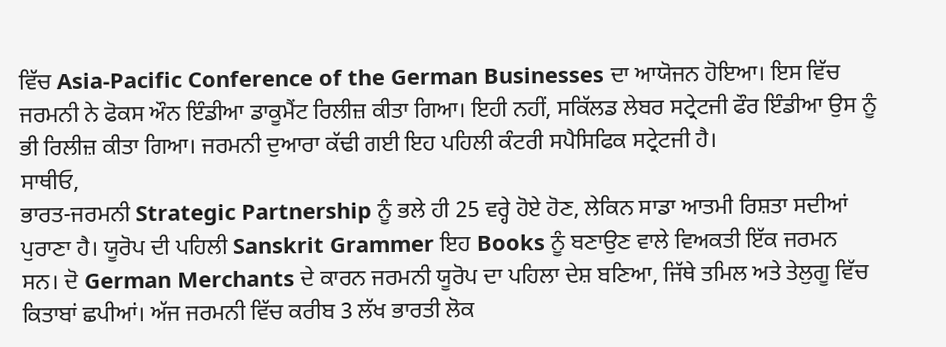ਵਿੱਚ Asia-Pacific Conference of the German Businesses ਦਾ ਆਯੋਜਨ ਹੋਇਆ। ਇਸ ਵਿੱਚ ਜਰਮਨੀ ਨੇ ਫੋਕਸ ਔਨ ਇੰਡੀਆ ਡਾਕੂਮੈਂਟ ਰਿਲੀਜ਼ ਕੀਤਾ ਗਿਆ। ਇਹੀ ਨਹੀਂ, ਸਕਿੱਲਡ ਲੇਬਰ ਸਟ੍ਰੇਟਜੀ ਫੌਰ ਇੰਡੀਆ ਉਸ ਨੂੰ ਭੀ ਰਿਲੀਜ਼ ਕੀਤਾ ਗਿਆ। ਜਰਮਨੀ ਦੁਆਰਾ ਕੱਢੀ ਗਈ ਇਹ ਪਹਿਲੀ ਕੰਟਰੀ ਸਪੈਸਿਫਿਕ ਸਟ੍ਰੇਟਜੀ ਹੈ।
ਸਾਥੀਓ,
ਭਾਰਤ-ਜਰਮਨੀ Strategic Partnership ਨੂੰ ਭਲੇ ਹੀ 25 ਵਰ੍ਹੇ ਹੋਏ ਹੋਣ, ਲੇਕਿਨ ਸਾਡਾ ਆਤਮੀ ਰਿਸ਼ਤਾ ਸਦੀਆਂ ਪੁਰਾਣਾ ਹੈ। ਯੂਰੋਪ ਦੀ ਪਹਿਲੀ Sanskrit Grammer ਇਹ Books ਨੂੰ ਬਣਾਉਣ ਵਾਲੇ ਵਿਅਕਤੀ ਇੱਕ ਜਰਮਨ ਸਨ। ਦੋ German Merchants ਦੇ ਕਾਰਨ ਜਰਮਨੀ ਯੂਰੋਪ ਦਾ ਪਹਿਲਾ ਦੇਸ਼ ਬਣਿਆ, ਜਿੱਥੇ ਤਮਿਲ ਅਤੇ ਤੇਲੁਗੂ ਵਿੱਚ ਕਿਤਾਬਾਂ ਛਪੀਆਂ। ਅੱਜ ਜਰਮਨੀ ਵਿੱਚ ਕਰੀਬ 3 ਲੱਖ ਭਾਰਤੀ ਲੋਕ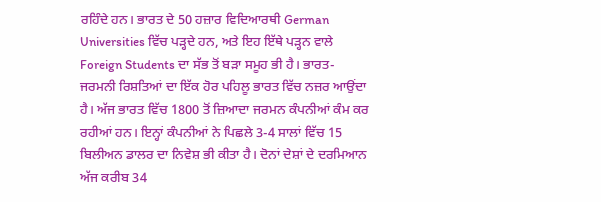ਰਹਿੰਦੇ ਹਨ। ਭਾਰਤ ਦੇ 50 ਹਜ਼ਾਰ ਵਿਦਿਆਰਥੀ German Universities ਵਿੱਚ ਪੜ੍ਹਦੇ ਹਨ, ਅਤੇ ਇਹ ਇੱਥੇ ਪੜ੍ਹਨ ਵਾਲੇ Foreign Students ਦਾ ਸੱਭ ਤੋਂ ਬੜਾ ਸਮੂਹ ਭੀ ਹੈ। ਭਾਰਤ-ਜਰਮਨੀ ਰਿਸ਼ਤਿਆਂ ਦਾ ਇੱਕ ਹੋਰ ਪਹਿਲੂ ਭਾਰਤ ਵਿੱਚ ਨਜ਼ਰ ਆਉਂਦਾ ਹੈ। ਅੱਜ ਭਾਰਤ ਵਿੱਚ 1800 ਤੋਂ ਜ਼ਿਆਦਾ ਜਰਮਨ ਕੰਪਨੀਆਂ ਕੰਮ ਕਰ ਰਹੀਆਂ ਹਨ। ਇਨ੍ਹਾਂ ਕੰਪਨੀਆਂ ਨੇ ਪਿਛਲੇ 3-4 ਸਾਲਾਂ ਵਿੱਚ 15 ਬਿਲੀਅਨ ਡਾਲਰ ਦਾ ਨਿਵੇਸ਼ ਭੀ ਕੀਤਾ ਹੈ। ਦੋਨਾਂ ਦੇਸ਼ਾਂ ਦੇ ਦਰਮਿਆਨ ਅੱਜ ਕਰੀਬ 34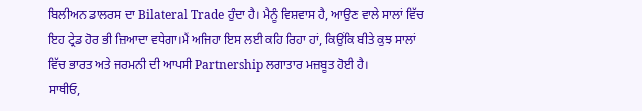ਬਿਲੀਅਨ ਡਾਲਰਸ ਦਾ Bilateral Trade ਹੁੰਦਾ ਹੈ। ਮੈਨੂੰ ਵਿਸ਼ਵਾਸ ਹੈ, ਆਉਣ ਵਾਲੇ ਸਾਲਾਂ ਵਿੱਚ ਇਹ ਟ੍ਰੇਡ ਹੋਰ ਭੀ ਜ਼ਿਆਦਾ ਵਧੇਗਾ।ਮੈਂ ਅਜਿਹਾ ਇਸ ਲਈ ਕਹਿ ਰਿਹਾ ਹਾਂ, ਕਿਉਂਕਿ ਬੀਤੇ ਕੁਝ ਸਾਲਾਂ ਵਿੱਚ ਭਾਰਤ ਅਤੇ ਜਰਮਨੀ ਦੀ ਆਪਸੀ Partnership ਲਗਾਤਾਰ ਮਜ਼ਬੂਤ ਹੋਈ ਹੈ।
ਸਾਥੀਓ,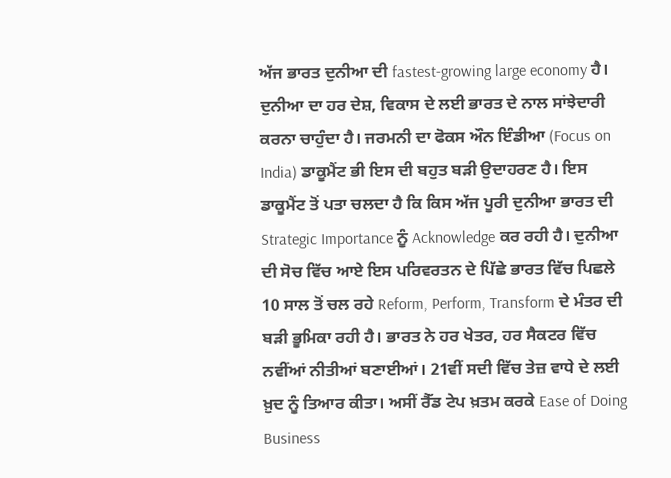ਅੱਜ ਭਾਰਤ ਦੁਨੀਆ ਦੀ fastest-growing large economy ਹੈ। ਦੁਨੀਆ ਦਾ ਹਰ ਦੇਸ਼, ਵਿਕਾਸ ਦੇ ਲਈ ਭਾਰਤ ਦੇ ਨਾਲ ਸਾਂਝੇਦਾਰੀ ਕਰਨਾ ਚਾਹੁੰਦਾ ਹੈ। ਜਰਮਨੀ ਦਾ ਫੋਕਸ ਔਨ ਇੰਡੀਆ (Focus on India) ਡਾਕੂਮੈਂਟ ਭੀ ਇਸ ਦੀ ਬਹੁਤ ਬੜੀ ਉਦਾਹਰਣ ਹੈ। ਇਸ ਡਾਕੂਮੈਂਟ ਤੋਂ ਪਤਾ ਚਲਦਾ ਹੈ ਕਿ ਕਿਸ ਅੱਜ ਪੂਰੀ ਦੁਨੀਆ ਭਾਰਤ ਦੀ Strategic Importance ਨੂੰ Acknowledge ਕਰ ਰਹੀ ਹੈ। ਦੁਨੀਆ ਦੀ ਸੋਚ ਵਿੱਚ ਆਏ ਇਸ ਪਰਿਵਰਤਨ ਦੇ ਪਿੱਛੇ ਭਾਰਤ ਵਿੱਚ ਪਿਛਲੇ 10 ਸਾਲ ਤੋਂ ਚਲ ਰਹੇ Reform, Perform, Transform ਦੇ ਮੰਤਰ ਦੀ ਬੜੀ ਭੂਮਿਕਾ ਰਹੀ ਹੈ। ਭਾਰਤ ਨੇ ਹਰ ਖੇਤਰ, ਹਰ ਸੈਕਟਰ ਵਿੱਚ ਨਵੀਂਆਂ ਨੀਤੀਆਂ ਬਣਾਈਆਂ। 21ਵੀਂ ਸਦੀ ਵਿੱਚ ਤੇਜ਼ ਵਾਧੇ ਦੇ ਲਈ ਖ਼ੁਦ ਨੂੰ ਤਿਆਰ ਕੀਤਾ। ਅਸੀਂ ਰੈੱਡ ਟੇਪ ਖ਼ਤਮ ਕਰਕੇ Ease of Doing Business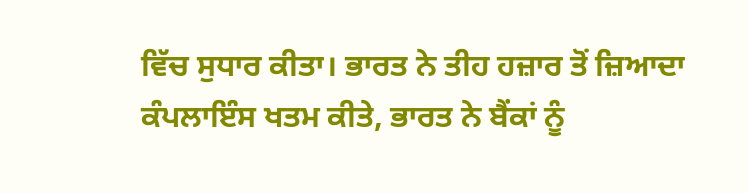ਵਿੱਚ ਸੁਧਾਰ ਕੀਤਾ। ਭਾਰਤ ਨੇ ਤੀਹ ਹਜ਼ਾਰ ਤੋਂ ਜ਼ਿਆਦਾ ਕੰਪਲਾਇੰਸ ਖਤਮ ਕੀਤੇ, ਭਾਰਤ ਨੇ ਬੈਂਕਾਂ ਨੂੰ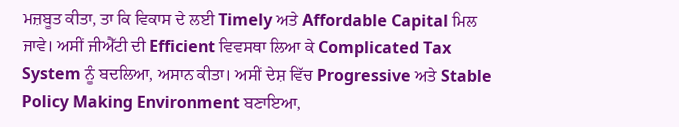ਮਜ਼ਬੂਤ ਕੀਤਾ, ਤਾ ਕਿ ਵਿਕਾਸ ਦੇ ਲਈ Timely ਅਤੇ Affordable Capital ਮਿਲ ਜਾਵੇ। ਅਸੀਂ ਜੀਐੱਟੀ ਦੀ Efficient ਵਿਵਸਥਾ ਲਿਆ ਕੇ Complicated Tax System ਨੂੰ ਬਦਲਿਆ, ਅਸਾਨ ਕੀਤਾ। ਅਸੀਂ ਦੇਸ਼ ਵਿੱਚ Progressive ਅਤੇ Stable Policy Making Environment ਬਣਾਇਆ,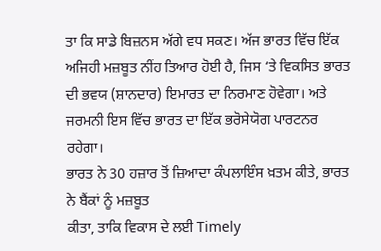ਤਾ ਕਿ ਸਾਡੇ ਬਿਜ਼ਨਸ ਅੱਗੇ ਵਧ ਸਕਣ। ਅੱਜ ਭਾਰਤ ਵਿੱਚ ਇੱਕ ਅਜਿਹੀ ਮਜ਼ਬੂਤ ਨੀਂਹ ਤਿਆਰ ਹੋਈ ਹੈ, ਜਿਸ ‘ਤੇ ਵਿਕਸਿਤ ਭਾਰਤ ਦੀ ਭਵਯ (ਸ਼ਾਨਦਾਰ) ਇਮਾਰਤ ਦਾ ਨਿਰਮਾਣ ਹੋਵੇਗਾ। ਅਤੇ ਜਰਮਨੀ ਇਸ ਵਿੱਚ ਭਾਰਤ ਦਾ ਇੱਕ ਭਰੋਸੇਯੋਗ ਪਾਰਟਨਰ ਰਹੇਗਾ।
ਭਾਰਤ ਨੇ 30 ਹਜ਼ਾਰ ਤੋਂ ਜ਼ਿਆਦਾ ਕੰਪਲਾਇੰਸ ਖ਼ਤਮ ਕੀਤੇ, ਭਾਰਤ ਨੇ ਬੈਂਕਾਂ ਨੂੰ ਮਜ਼ਬੂਤ
ਕੀਤਾ, ਤਾਕਿ ਵਿਕਾਸ ਦੇ ਲਈ Timely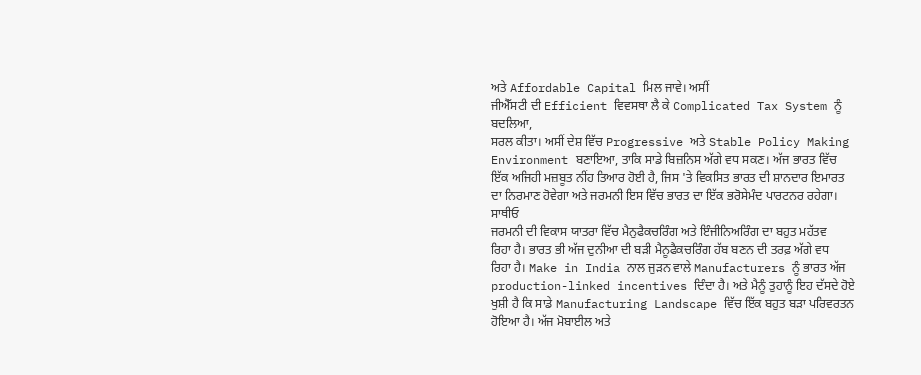ਅਤੇ Affordable Capital ਮਿਲ ਜਾਵੇ। ਅਸੀਂ
ਜੀਐੱਸਟੀ ਦੀ Efficient ਵਿਵਸਥਾ ਲੈ ਕੇ Complicated Tax System ਨੂੰ ਬਦਲਿਆ,
ਸਰਲ ਕੀਤਾ। ਅਸੀਂ ਦੇਸ਼ ਵਿੱਚ Progressive ਅਤੇ Stable Policy Making
Environment ਬਣਾਇਆ, ਤਾਕਿ ਸਾਡੇ ਬਿਜ਼ਨਿਸ ਅੱਗੇ ਵਧ ਸਕਣ। ਅੱਜ ਭਾਰਤ ਵਿੱਚ
ਇੱਕ ਅਜਿਹੀ ਮਜ਼ਬੂਤ ਨੀਂਹ ਤਿਆਰ ਹੋਈ ਹੈ, ਜਿਸ 'ਤੇ ਵਿਕਸਿਤ ਭਾਰਤ ਦੀ ਸ਼ਾਨਦਾਰ ਇਮਾਰਤ
ਦਾ ਨਿਰਮਾਣ ਹੋਵੇਗਾ ਅਤੇ ਜਰਮਨੀ ਇਸ ਵਿੱਚ ਭਾਰਤ ਦਾ ਇੱਕ ਭਰੋਸੇਮੰਦ ਪਾਰਟਨਰ ਰਹੇਗਾ।
ਸਾਥੀਓ
ਜਰਮਨੀ ਦੀ ਵਿਕਾਸ ਯਾਤਰਾ ਵਿੱਚ ਮੈਨੁਫੈਕਚਰਿੰਗ ਅਤੇ ਇੰਜੀਨਿਅਰਿੰਗ ਦਾ ਬਹੁਤ ਮਹੱਤਵ
ਰਿਹਾ ਹੈ। ਭਾਰਤ ਭੀ ਅੱਜ ਦੁਨੀਆ ਦੀ ਬੜੀ ਮੈਨੂਫੈਕਚਰਿੰਗ ਹੱਬ ਬਣਨ ਦੀ ਤਰਫ਼ ਅੱਗੇ ਵਧ
ਰਿਹਾ ਹੈ। Make in India ਨਾਲ ਜੁੜਨ ਵਾਲੇ Manufacturers ਨੂੰ ਭਾਰਤ ਅੱਜ
production-linked incentives ਦਿੰਦਾ ਹੈ। ਅਤੇ ਮੈਨੂੰ ਤੁਹਾਨੂੰ ਇਹ ਦੱਸਦੇ ਹੋਏ
ਖੁਸ਼ੀ ਹੈ ਕਿ ਸਾਡੇ Manufacturing Landscape ਵਿੱਚ ਇੱਕ ਬਹੁਤ ਬੜਾ ਪਰਿਵਰਤਨ
ਹੋਇਆ ਹੈ। ਅੱਜ ਮੋਬਾਈਲ ਅਤੇ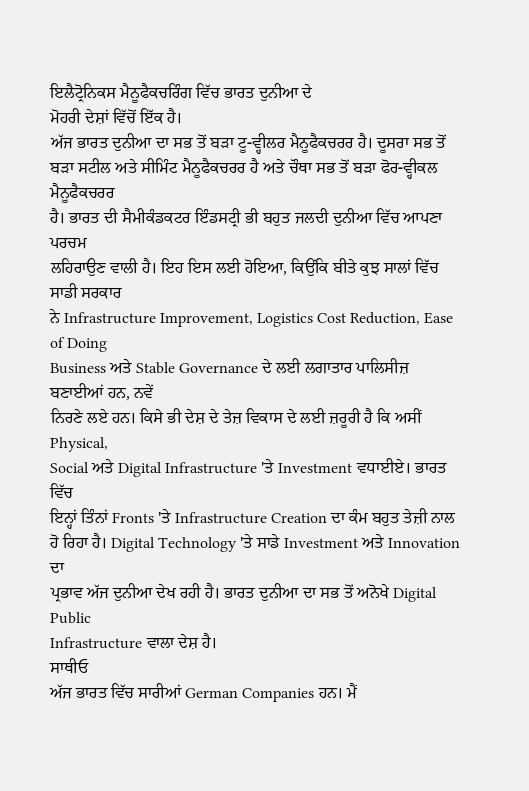ਇਲੈਟ੍ਰੋਨਿਕਸ ਮੈਨੂਫੈਕਚਰਿੰਗ ਵਿੱਚ ਭਾਰਤ ਦੁਨੀਆ ਦੇ
ਮੋਹਰੀ ਦੇਸ਼ਾਂ ਵਿੱਚੋਂ ਇੱਕ ਹੈ।
ਅੱਜ ਭਾਰਤ ਦੁਨੀਆ ਦਾ ਸਭ ਤੋਂ ਬੜਾ ਟੂ-ਵ੍ਹੀਲਰ ਮੈਨੂਫੈਕਚਰਰ ਹੈ। ਦੂਸਰਾ ਸਭ ਤੋਂ ਬੜਾ ਸਟੀਲ ਅਤੇ ਸੀਮਿੰਟ ਮੈਨੂਫੈਕਚਰਰ ਹੈ ਅਤੇ ਚੌਥਾ ਸਭ ਤੋਂ ਬੜਾ ਫੋਰ-ਵ੍ਹੀਕਲ ਮੈਨੂਫੈਕਚਰਰ
ਹੈ। ਭਾਰਤ ਦੀ ਸੈਮੀਕੰਡਕਟਰ ਇੰਡਸਟ੍ਰੀ ਭੀ ਬਹੁਤ ਜਲਦੀ ਦੁਨੀਆ ਵਿੱਚ ਆਪਣਾ ਪਰਚਮ
ਲਹਿਰਾਉਣ ਵਾਲੀ ਹੈ। ਇਹ ਇਸ ਲਈ ਹੋਇਆ, ਕਿਉਂਕਿ ਬੀਤੇ ਕੁਝ ਸਾਲਾਂ ਵਿੱਚ ਸਾਡੀ ਸਰਕਾਰ
ਨੇ Infrastructure Improvement, Logistics Cost Reduction, Ease of Doing
Business ਅਤੇ Stable Governance ਦੇ ਲਈ ਲਗਾਤਾਰ ਪਾਲਿਸੀਜ਼ ਬਣਾਈਆਂ ਹਨ, ਨਵੇਂ
ਨਿਰਣੇ ਲਏ ਹਨ। ਕਿਸੇ ਭੀ ਦੇਸ਼ ਦੇ ਤੇਜ਼ ਵਿਕਾਸ ਦੇ ਲਈ ਜ਼ਰੂਰੀ ਹੈ ਕਿ ਅਸੀਂ Physical,
Social ਅਤੇ Digital Infrastructure 'ਤੇ Investment ਵਧਾਈਏ। ਭਾਰਤ ਵਿੱਚ
ਇਨ੍ਹਾਂ ਤਿੰਨਾਂ Fronts 'ਤੇ Infrastructure Creation ਦਾ ਕੰਮ ਬਹੁਤ ਤੇਜ਼ੀ ਨਾਲ
ਹੋ ਰਿਹਾ ਹੈ। Digital Technology 'ਤੇ ਸਾਡੇ Investment ਅਤੇ Innovation ਦਾ
ਪ੍ਰਭਾਵ ਅੱਜ ਦੁਨੀਆ ਦੇਖ ਰਹੀ ਹੈ। ਭਾਰਤ ਦੁਨੀਆ ਦਾ ਸਭ ਤੋਂ ਅਨੋਖੇ Digital Public
Infrastructure ਵਾਲਾ ਦੇਸ਼ ਹੈ।
ਸਾਥੀਓ
ਅੱਜ ਭਾਰਤ ਵਿੱਚ ਸਾਰੀਆਂ German Companies ਹਨ। ਮੈਂ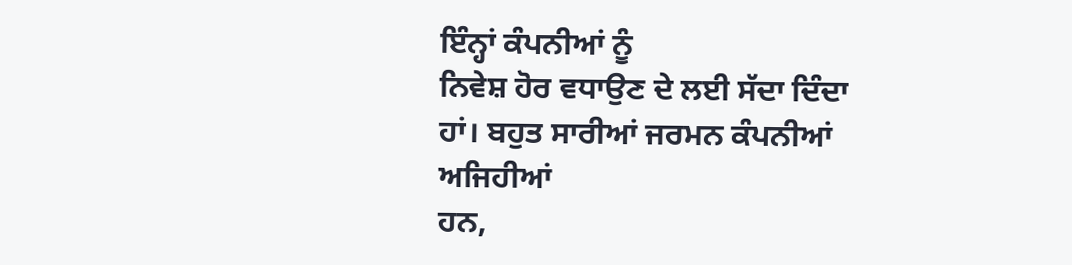ਇੰਨ੍ਹਾਂ ਕੰਪਨੀਆਂ ਨੂੰ
ਨਿਵੇਸ਼ ਹੋਰ ਵਧਾਉਣ ਦੇ ਲਈ ਸੱਦਾ ਦਿੰਦਾ ਹਾਂ। ਬਹੁਤ ਸਾਰੀਆਂ ਜਰਮਨ ਕੰਪਨੀਆਂ ਅਜਿਹੀਆਂ
ਹਨ,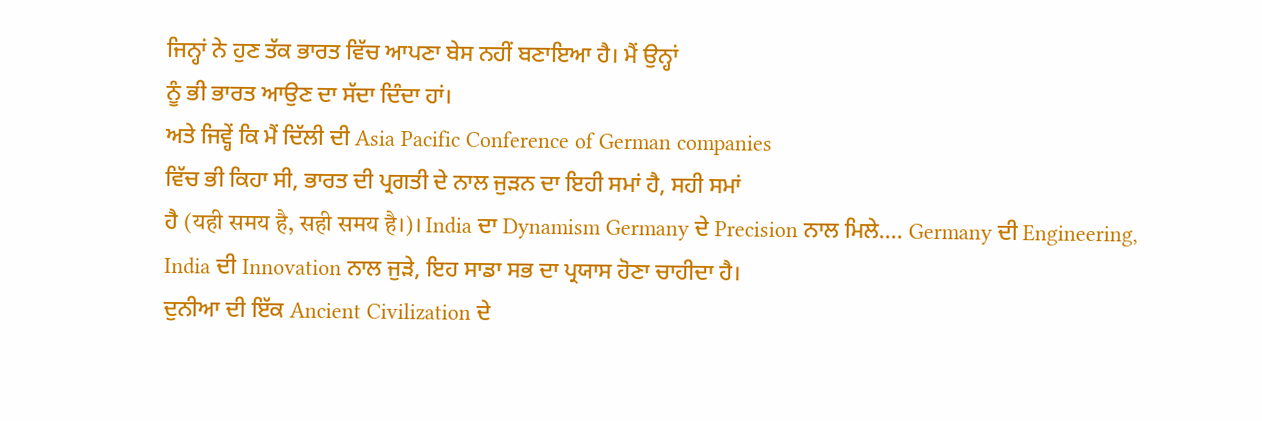ਜਿਨ੍ਹਾਂ ਨੇ ਹੁਣ ਤੱਕ ਭਾਰਤ ਵਿੱਚ ਆਪਣਾ ਬੇਸ ਨਹੀਂ ਬਣਾਇਆ ਹੈ। ਮੈਂ ਉਨ੍ਹਾਂ
ਨੂੰ ਭੀ ਭਾਰਤ ਆਉਣ ਦਾ ਸੱਦਾ ਦਿੰਦਾ ਹਾਂ।
ਅਤੇ ਜਿਵ੍ਹੇਂ ਕਿ ਮੈਂ ਦਿੱਲੀ ਦੀ Asia Pacific Conference of German companies
ਵਿੱਚ ਭੀ ਕਿਹਾ ਸੀ, ਭਾਰਤ ਦੀ ਪ੍ਰਗਤੀ ਦੇ ਨਾਲ ਜੁੜਨ ਦਾ ਇਹੀ ਸਮਾਂ ਹੈ, ਸਹੀ ਸਮਾਂ
ਹੈ (यही समय है, सही समय है।)। India ਦਾ Dynamism Germany ਦੇ Precision ਨਾਲ ਮਿਲੇ…. Germany ਦੀ Engineering, India ਦੀ Innovation ਨਾਲ ਜੁੜੇ, ਇਹ ਸਾਡਾ ਸਭ ਦਾ ਪ੍ਰਯਾਸ ਹੋਣਾ ਚਾਹੀਦਾ ਹੈ।
ਦੁਨੀਆ ਦੀ ਇੱਕ Ancient Civilization ਦੇ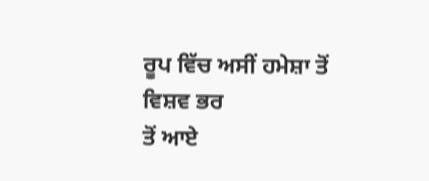ਰੂਪ ਵਿੱਚ ਅਸੀਂ ਹਮੇਸ਼ਾ ਤੋਂ ਵਿਸ਼ਵ ਭਰ
ਤੋਂ ਆਏ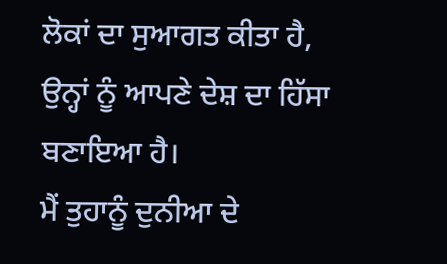ਲੋਕਾਂ ਦਾ ਸੁਆਗਤ ਕੀਤਾ ਹੈ, ਉਨ੍ਹਾਂ ਨੂੰ ਆਪਣੇ ਦੇਸ਼ ਦਾ ਹਿੱਸਾ ਬਣਾਇਆ ਹੈ।
ਮੈਂ ਤੁਹਾਨੂੰ ਦੁਨੀਆ ਦੇ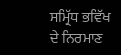ਸਮ੍ਰਿੱਧ ਭਵਿੱਖ ਦੇ ਨਿਰਮਾਣ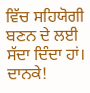ਵਿੱਚ ਸਹਿਯੋਗੀ ਬਣਨ ਦੇ ਲਈ
ਸੱਦਾ ਦਿੰਦਾ ਹਾਂ।
ਦਾਨਕੇ!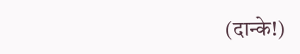(दान्के!)